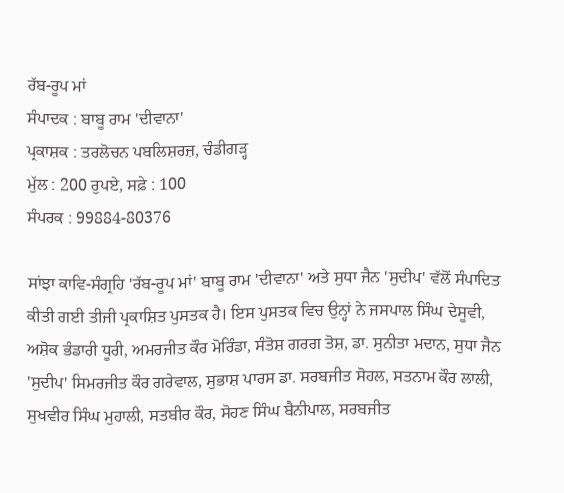ਰੱਬ-ਰੂਪ ਮਾਂ
ਸੰਪਾਦਕ : ਬਾਬੂ ਰਾਮ 'ਦੀਵਾਨਾ'
ਪ੍ਰਕਾਸ਼ਕ : ਤਰਲੋਚਨ ਪਬਲਿਸ਼ਰਜ਼, ਚੰਡੀਗੜ੍ਹ
ਮੁੱਲ : 200 ਰੁਪਏ, ਸਫ਼ੇ : 100
ਸੰਪਰਕ : 99884-80376

ਸਾਂਝਾ ਕਾਵਿ-ਸੰਗ੍ਰਹਿ 'ਰੱਬ-ਰੂਪ ਮਾਂ' ਬਾਬੂ ਰਾਮ 'ਦੀਵਾਨਾ' ਅਤੇ ਸੁਧਾ ਜੈਨ 'ਸੁਦੀਪ' ਵੱਲੋਂ ਸੰਪਾਦਿਤ ਕੀਤੀ ਗਈ ਤੀਜੀ ਪ੍ਰਕਾਸ਼ਿਤ ਪੁਸਤਕ ਹੈ। ਇਸ ਪੁਸਤਕ ਵਿਚ ਉਨ੍ਹਾਂ ਨੇ ਜਸਪਾਲ ਸਿੰਘ ਦੇਸੂਵੀ, ਅਸ਼ੋਕ ਭੰਡਾਰੀ ਧੂਰੀ, ਅਮਰਜੀਤ ਕੌਰ ਮੋਰਿੰਡਾ, ਸੰਤੋਸ਼ ਗਰਗ ਤੋਸ਼, ਡਾ. ਸੁਨੀਤਾ ਮਦਾਨ, ਸੁਧਾ ਜੈਨ 'ਸੁਦੀਪ' ਸਿਮਰਜੀਤ ਕੌਰ ਗਰੇਵਾਲ, ਸੁਭਾਸ਼ ਪਾਰਸ ਡਾ. ਸਰਬਜੀਤ ਸੋਹਲ, ਸਤਨਾਮ ਕੌਰ ਲਾਲੀ, ਸੁਖਵੀਰ ਸਿੰਘ ਮੁਹਾਲੀ, ਸਤਬੀਰ ਕੌਰ, ਸੋਹਣ ਸਿੰਘ ਬੈਨੀਪਾਲ, ਸਰਬਜੀਤ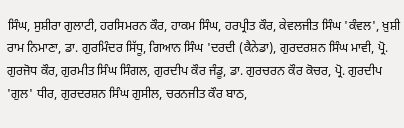ਸਿੰਘ, ਸੁਸ਼ੀਰਾ ਗੁਲਾਟੀ, ਹਰਸਿਮਰਨ ਕੌਰ, ਹਾਕਮ ਸਿੰਘ, ਹਰਪ੍ਰੀਤ ਕੌਰ, ਕੇਵਲਜੀਤ ਸਿੰਘ 'ਕੰਵਲ', ਖ਼ੁਸ਼ੀ ਰਾਮ ਨਿਮਾਣਾ, ਡਾ. ਗੁਰਮਿੰਦਰ ਸਿੱਧੂ, ਗਿਆਨ ਸਿੰਘ 'ਦਰਦੀ (ਕੈਨੇਡਾ), ਗੁਰਦਰਸ਼ਨ ਸਿੰਘ ਮਾਵੀ, ਪ੍ਰੋ. ਗੁਰਜੋਧ ਕੌਰ, ਗੁਰਮੀਤ ਸਿੰਘ ਸਿੰਗਲ, ਗੁਰਦੀਪ ਕੌਰ ਜੰਡੂ, ਡਾ. ਗੁਰਚਰਨ ਕੌਰ ਕੋਚਰ, ਪ੍ਰੋ. ਗੁਰਦੀਪ 'ਗੁਲ' ਧੀਰ, ਗੁਰਦਰਸ਼ਨ ਸਿੰਘ ਗੁਸੀਲ, ਚਰਨਜੀਤ ਕੌਰ ਬਾਠ,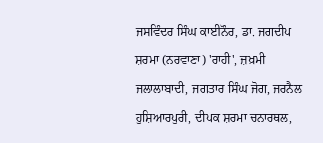ਜਸਵਿੰਦਰ ਸਿੰਘ ਕਾਈਨੌਰ, ਡਾ. ਜਗਦੀਪ ਸ਼ਰਮਾ (ਨਰਵਾਣਾ) 'ਰਾਹੀ', ਜ਼ਖ਼ਮੀ ਜਲਾਲਾਬਾਦੀ, ਜਗਤਾਰ ਸਿੰਘ ਜੋਗ, ਜਰਨੈਲ ਹੁਸ਼ਿਆਰਪੁਰੀ, ਦੀਪਕ ਸ਼ਰਮਾ ਚਨਾਰਥਲ,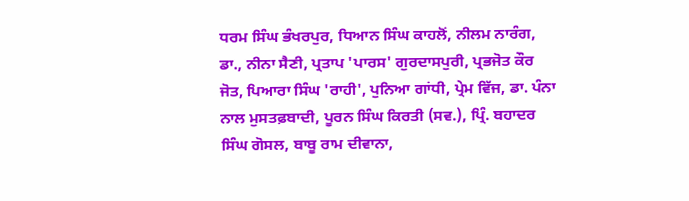ਧਰਮ ਸਿੰਘ ਭੰਖਰਪੁਰ, ਧਿਆਨ ਸਿੰਘ ਕਾਹਲੋਂ, ਨੀਲਮ ਨਾਰੰਗ, ਡਾ., ਨੀਨਾ ਸੈਣੀ, ਪ੍ਰਤਾਪ 'ਪਾਰਸ' ਗੁਰਦਾਸਪੁਰੀ, ਪ੍ਰਭਜੋਤ ਕੌਰ ਜੋਤ, ਪਿਆਰਾ ਸਿੰਘ 'ਰਾਹੀ', ਪੁਨਿਆ ਗਾਂਧੀ, ਪ੍ਰੇਮ ਵਿੱਜ, ਡਾ. ਪੰਨਾ ਨਾਲ ਮੁਸਤਫ਼ਬਾਦੀ, ਪੂਰਨ ਸਿੰਘ ਕਿਰਤੀ (ਸਵ.), ਪ੍ਰਿੰ. ਬਹਾਦਰ ਸਿੰਘ ਗੋਸਲ, ਬਾਬੂ ਰਾਮ ਦੀਵਾਨਾ,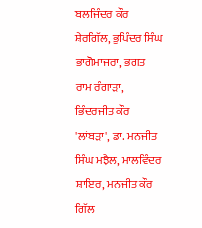ਬਲਜਿੰਦਰ ਕੌਰ ਸ਼ੇਰਗਿੱਲ, ਭੁਪਿੰਦਰ ਸਿੰਘ ਭਾਗੋਮਾਜਰਾ, ਭਗਤ ਰਾਮ ਰੰਗਾੜਾ, ਭਿੰਦਰਜੀਤ ਕੌਰ 'ਲਾਂਬੜਾ', ਡਾ. ਮਨਜੀਤ ਸਿੰਘ ਮਝੈਲ, ਮਾਲਵਿੰਦਰ ਸ਼ਾਇਰ, ਮਨਜੀਤ ਕੌਰ ਗਿੱਲ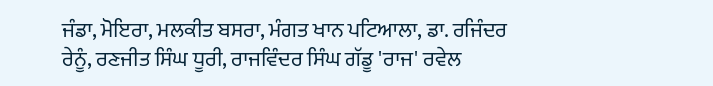ਜੰਡਾ, ਮੋਇਰਾ, ਮਲਕੀਤ ਬਸਰਾ, ਮੰਗਤ ਖਾਨ ਪਟਿਆਲਾ, ਡਾ. ਰਜਿੰਦਰ ਰੇਨੂੰ, ਰਣਜੀਤ ਸਿੰਘ ਧੂਰੀ, ਰਾਜਵਿੰਦਰ ਸਿੰਘ ਗੱਡੂ 'ਰਾਜ' ਰਵੇਲ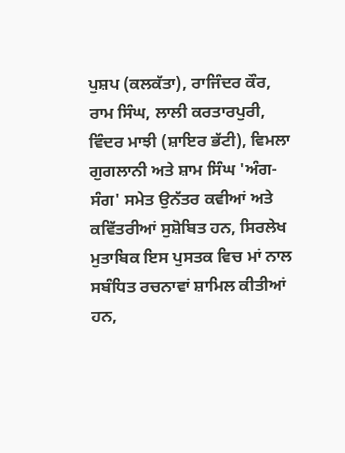ਪੁਸ਼ਪ (ਕਲਕੱਤਾ), ਰਾਜਿੰਦਰ ਕੌਰ, ਰਾਮ ਸਿੰਘ, ਲਾਲੀ ਕਰਤਾਰਪੁਰੀ, ਵਿੰਦਰ ਮਾਝੀ (ਸ਼ਾਇਰ ਭੱਟੀ), ਵਿਮਲਾ ਗੁਗਲਾਨੀ ਅਤੇ ਸ਼ਾਮ ਸਿੰਘ 'ਅੰਗ-ਸੰਗ' ਸਮੇਤ ਉਨੱਤਰ ਕਵੀਆਂ ਅਤੇ ਕਵਿੱਤਰੀਆਂ ਸੁਸ਼ੋਬਿਤ ਹਨ, ਸਿਰਲੇਖ ਮੁਤਾਬਿਕ ਇਸ ਪੁਸਤਕ ਵਿਚ ਮਾਂ ਨਾਲ ਸਬੰਧਿਤ ਰਚਨਾਵਾਂ ਸ਼ਾਮਿਲ ਕੀਤੀਆਂ ਹਨ,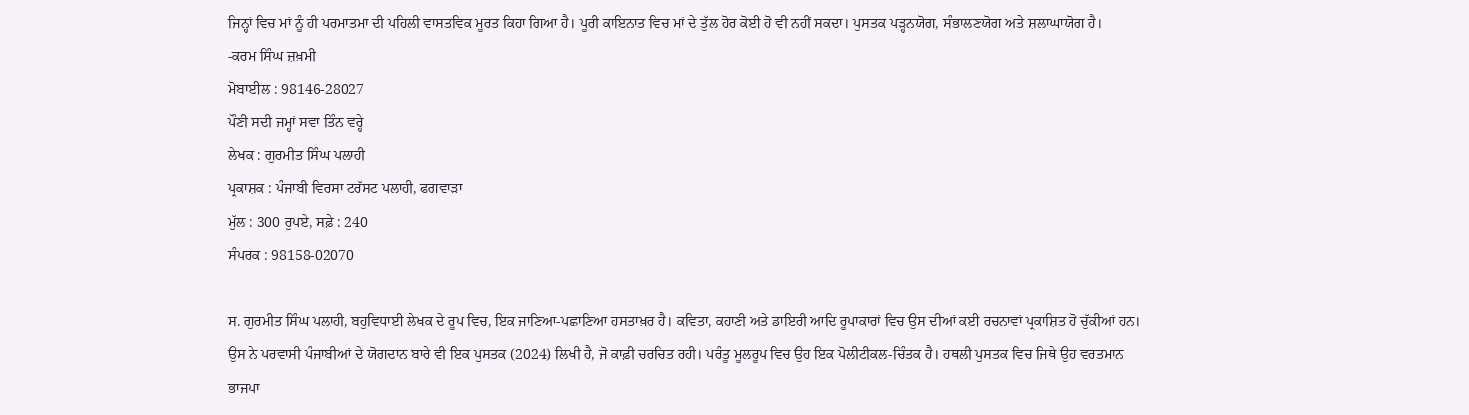ਜਿਨ੍ਹਾਂ ਵਿਚ ਮਾਂ ਨੂੰ ਹੀ ਪਰਮਾਤਮਾ ਦੀ ਪਹਿਲੀ ਵਾਸਤਵਿਕ ਮੂਰਤ ਕਿਹਾ ਗਿਆ ਹੈ। ਪੂਰੀ ਕਾਇਨਾਤ ਵਿਚ ਮਾਂ ਦੇ ਤੁੱਲ ਹੋਰ ਕੋਈ ਹੋ ਵੀ ਨਹੀਂ ਸਕਦਾ। ਪੁਸਤਕ ਪੜ੍ਹਨਯੋਗ, ਸੰਭਾਲਣਯੋਗ ਅਤੇ ਸ਼ਲਾਘਾਯੋਗ ਹੈ।
-ਕਰਮ ਸਿੰਘ ਜ਼ਖ਼ਮੀ
ਮੋਬਾਈਲ : 98146-28027
ਪੌਣੀ ਸਦੀ ਜਮ੍ਹਾਂ ਸਵਾ ਤਿੰਨ ਵਰ੍ਹੇ
ਲੇਖਕ : ਗੁਰਮੀਤ ਸਿੰਘ ਪਲਾਹੀ
ਪ੍ਰਕਾਸ਼ਕ : ਪੰਜਾਬੀ ਵਿਰਸਾ ਟਰੱਸਟ ਪਲਾਹੀ, ਫਗਵਾੜਾ
ਮੁੱਲ : 300 ਰੁਪਏ, ਸਫ਼ੇ : 240
ਸੰਪਰਕ : 98158-02070

ਸ. ਗੁਰਮੀਤ ਸਿੰਘ ਪਲਾਹੀ, ਬਹੁਵਿਧਾਈ ਲੇਖਕ ਦੇ ਰੂਪ ਵਿਚ, ਇਕ ਜਾਣਿਆ-ਪਛਾਣਿਆ ਹਸਤਾਖ਼ਰ ਹੈ। ਕਵਿਤਾ, ਕਹਾਣੀ ਅਤੇ ਡਾਇਰੀ ਆਦਿ ਰੂਪਾਕਾਰਾਂ ਵਿਚ ਉਸ ਦੀਆਂ ਕਈ ਰਚਨਾਵਾਂ ਪ੍ਰਕਾਸ਼ਿਤ ਹੋ ਚੁੱਕੀਆਂ ਹਨ। ਉਸ ਨੇ ਪਰਵਾਸੀ ਪੰਜਾਬੀਆਂ ਦੇ ਯੋਗਦਾਨ ਬਾਰੇ ਵੀ ਇਕ ਪੁਸਤਕ (2024) ਲਿਖੀ ਹੈ, ਜੋ ਕਾਫ਼ੀ ਚਰਚਿਤ ਰਹੀ। ਪਰੰਤੂ ਮੂਲਰੂਪ ਵਿਚ ਉਹ ਇਕ ਪੋਲੀਟੀਕਲ-ਚਿੰਤਕ ਹੈ। ਹਥਲੀ ਪੁਸਤਕ ਵਿਚ ਜਿਥੇ ਉਹ ਵਰਤਮਾਨ ਭਾਜਪਾ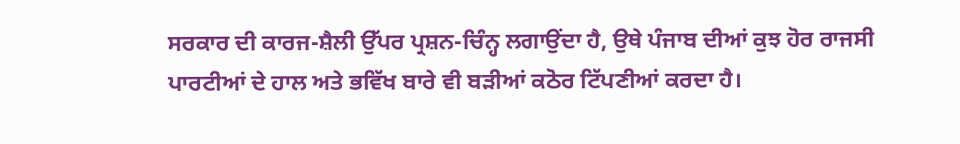ਸਰਕਾਰ ਦੀ ਕਾਰਜ-ਸ਼ੈਲੀ ਉੱਪਰ ਪ੍ਰਸ਼ਨ-ਚਿੰਨ੍ਹ ਲਗਾਉਂਦਾ ਹੈ, ਉਥੇ ਪੰਜਾਬ ਦੀਆਂ ਕੁਝ ਹੋਰ ਰਾਜਸੀ ਪਾਰਟੀਆਂ ਦੇ ਹਾਲ ਅਤੇ ਭਵਿੱਖ ਬਾਰੇ ਵੀ ਬੜੀਆਂ ਕਠੋਰ ਟਿੱਪਣੀਆਂ ਕਰਦਾ ਹੈ।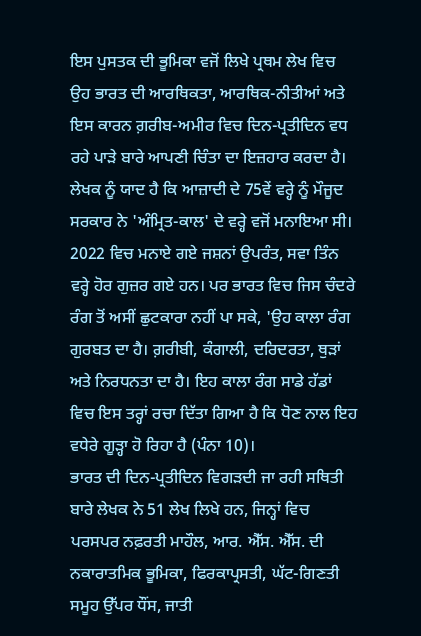ਇਸ ਪੁਸਤਕ ਦੀ ਭੂਮਿਕਾ ਵਜੋਂ ਲਿਖੇ ਪ੍ਰਥਮ ਲੇਖ ਵਿਚ ਉਹ ਭਾਰਤ ਦੀ ਆਰਥਿਕਤਾ, ਆਰਥਿਕ-ਨੀਤੀਆਂ ਅਤੇ ਇਸ ਕਾਰਨ ਗ਼ਰੀਬ-ਅਮੀਰ ਵਿਚ ਦਿਨ-ਪ੍ਰਤੀਦਿਨ ਵਧ ਰਹੇ ਪਾੜੇ ਬਾਰੇ ਆਪਣੀ ਚਿੰਤਾ ਦਾ ਇਜ਼ਹਾਰ ਕਰਦਾ ਹੈ। ਲੇਖਕ ਨੂੰ ਯਾਦ ਹੈ ਕਿ ਆਜ਼ਾਦੀ ਦੇ 75ਵੇਂ ਵਰ੍ਹੇ ਨੂੰ ਮੌਜੂਦ ਸਰਕਾਰ ਨੇ 'ਅੰਮ੍ਰਿਤ-ਕਾਲ' ਦੇ ਵਰ੍ਹੇ ਵਜੋਂ ਮਨਾਇਆ ਸੀ। 2022 ਵਿਚ ਮਨਾਏ ਗਏ ਜਸ਼ਨਾਂ ਉਪਰੰਤ, ਸਵਾ ਤਿੰਨ ਵਰ੍ਹੇ ਹੋਰ ਗੁਜ਼ਰ ਗਏ ਹਨ। ਪਰ ਭਾਰਤ ਵਿਚ ਜਿਸ ਚੰਦਰੇ ਰੰਗ ਤੋਂ ਅਸੀਂ ਛੁਟਕਾਰਾ ਨਹੀਂ ਪਾ ਸਕੇ, 'ਉਹ ਕਾਲਾ ਰੰਗ ਗੁਰਬਤ ਦਾ ਹੈ। ਗ਼ਰੀਬੀ, ਕੰਗਾਲੀ, ਦਰਿਦਰਤਾ, ਥੁੜਾਂ ਅਤੇ ਨਿਰਧਨਤਾ ਦਾ ਹੈ। ਇਹ ਕਾਲਾ ਰੰਗ ਸਾਡੇ ਹੱਡਾਂ ਵਿਚ ਇਸ ਤਰ੍ਹਾਂ ਰਚਾ ਦਿੱਤਾ ਗਿਆ ਹੈ ਕਿ ਧੋਣ ਨਾਲ ਇਹ ਵਧੇਰੇ ਗੂੜ੍ਹਾ ਹੋ ਰਿਹਾ ਹੈ (ਪੰਨਾ 10)।
ਭਾਰਤ ਦੀ ਦਿਨ-ਪ੍ਰਤੀਦਿਨ ਵਿਗੜਦੀ ਜਾ ਰਹੀ ਸਥਿਤੀ ਬਾਰੇ ਲੇਖਕ ਨੇ 51 ਲੇਖ ਲਿਖੇ ਹਨ, ਜਿਨ੍ਹਾਂ ਵਿਚ ਪਰਸਪਰ ਨਫ਼ਰਤੀ ਮਾਹੌਲ, ਆਰ. ਐੱਸ. ਐੱਸ. ਦੀ ਨਕਾਰਾਤਮਿਕ ਭੂਮਿਕਾ, ਫਿਰਕਾਪ੍ਰਸਤੀ, ਘੱਟ-ਗਿਣਤੀ ਸਮੂਹ ਉੱਪਰ ਧੌਂਸ, ਜਾਤੀ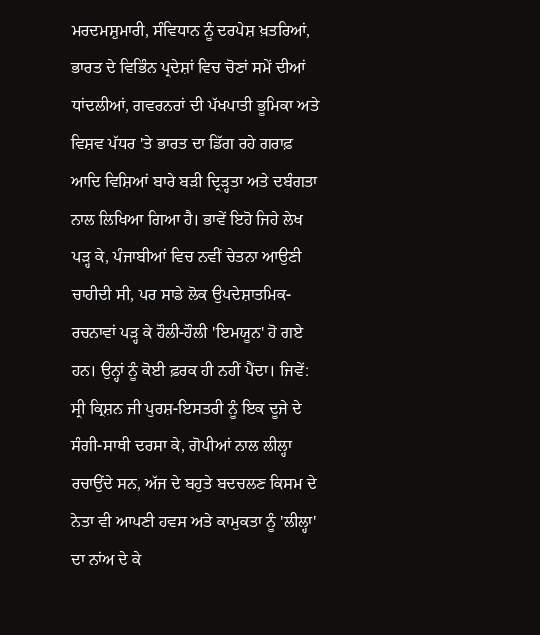ਮਰਦਮਸ਼ੁਮਾਰੀ, ਸੰਵਿਧਾਨ ਨੂੰ ਦਰਪੇਸ਼ ਖ਼ਤਰਿਆਂ, ਭਾਰਤ ਦੇ ਵਿਭਿੰਨ ਪ੍ਰਦੇਸ਼ਾਂ ਵਿਚ ਚੋਣਾਂ ਸਮੇਂ ਦੀਆਂ ਧਾਂਦਲੀਆਂ, ਗਵਰਨਰਾਂ ਦੀ ਪੱਖਪਾਤੀ ਭੂਮਿਕਾ ਅਤੇ ਵਿਸ਼ਵ ਪੱਧਰ 'ਤੇ ਭਾਰਤ ਦਾ ਡਿੱਗ ਰਹੇ ਗਰਾਫ਼ ਆਦਿ ਵਿਸ਼ਿਆਂ ਬਾਰੇ ਬੜੀ ਦ੍ਰਿੜ੍ਹਤਾ ਅਤੇ ਦਬੰਗਤਾ ਨਾਲ ਲਿਖਿਆ ਗਿਆ ਹੈ। ਭਾਵੇਂ ਇਹੋ ਜਿਹੇ ਲੇਖ ਪੜ੍ਹ ਕੇ, ਪੰਜਾਬੀਆਂ ਵਿਚ ਨਵੀਂ ਚੇਤਨਾ ਆਉਣੀ ਚਾਹੀਦੀ ਸੀ, ਪਰ ਸਾਡੇ ਲੋਕ ਉਪਦੇਸ਼ਾਤਮਿਕ-ਰਚਨਾਵਾਂ ਪੜ੍ਹ ਕੇ ਹੌਲੀ-ਹੌਲੀ 'ਇਮਯੂਨ' ਹੋ ਗਏ ਹਨ। ਉਨ੍ਹਾਂ ਨੂੰ ਕੋਈ ਫ਼ਰਕ ਹੀ ਨਹੀਂ ਪੈਂਦਾ। ਜਿਵੇਂ: ਸ੍ਰੀ ਕ੍ਰਿਸ਼ਨ ਜੀ ਪੁਰਸ਼-ਇਸਤਰੀ ਨੂੰ ਇਕ ਦੂਜੇ ਦੇ ਸੰਗੀ-ਸਾਥੀ ਦਰਸਾ ਕੇ, ਗੋਪੀਆਂ ਨਾਲ ਲੀਲ੍ਹਾ ਰਚਾਉਂਦੇ ਸਨ, ਅੱਜ ਦੇ ਬਹੁਤੇ ਬਦਚਲਣ ਕਿਸਮ ਦੇ ਨੇਤਾ ਵੀ ਆਪਣੀ ਹਵਸ ਅਤੇ ਕਾਮੁਕਤਾ ਨੂੰ 'ਲੀਲ੍ਹਾ' ਦਾ ਨਾਂਅ ਦੇ ਕੇ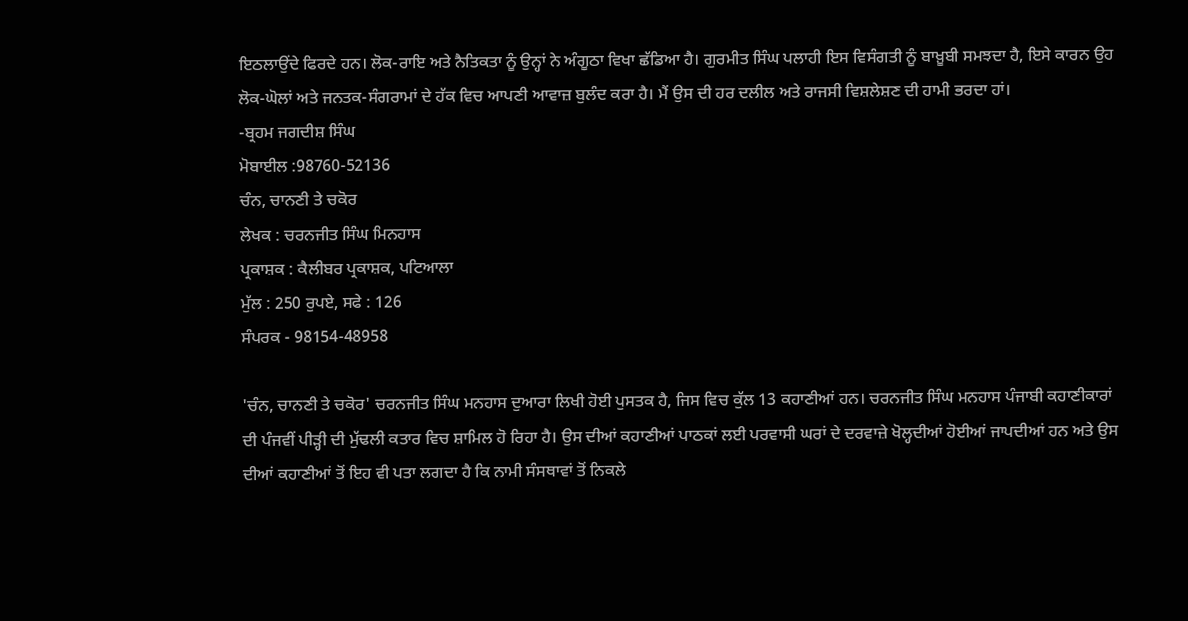ਇਠਲਾਉਂਦੇ ਫਿਰਦੇ ਹਨ। ਲੋਕ-ਰਾਇ ਅਤੇ ਨੈਤਿਕਤਾ ਨੂੰ ਉਨ੍ਹਾਂ ਨੇ ਅੰਗੂਠਾ ਵਿਖਾ ਛੱਡਿਆ ਹੈ। ਗੁਰਮੀਤ ਸਿੰਘ ਪਲਾਹੀ ਇਸ ਵਿਸੰਗਤੀ ਨੂੰ ਬਾਖ਼ੂਬੀ ਸਮਝਦਾ ਹੈ, ਇਸੇ ਕਾਰਨ ਉਹ ਲੋਕ-ਘੋਲਾਂ ਅਤੇ ਜਨਤਕ-ਸੰਗਰਾਮਾਂ ਦੇ ਹੱਕ ਵਿਚ ਆਪਣੀ ਆਵਾਜ਼ ਬੁਲੰਦ ਕਰਾ ਹੈ। ਮੈਂ ਉਸ ਦੀ ਹਰ ਦਲੀਲ ਅਤੇ ਰਾਜਸੀ ਵਿਸ਼ਲੇਸ਼ਣ ਦੀ ਹਾਮੀ ਭਰਦਾ ਹਾਂ।
-ਬ੍ਰਹਮ ਜਗਦੀਸ਼ ਸਿੰਘ
ਮੋਬਾਈਲ :98760-52136
ਚੰਨ, ਚਾਨਣੀ ਤੇ ਚਕੋਰ
ਲੇਖਕ : ਚਰਨਜੀਤ ਸਿੰਘ ਮਿਨਹਾਸ
ਪ੍ਰਕਾਸ਼ਕ : ਕੈਲੀਬਰ ਪ੍ਰਕਾਸ਼ਕ, ਪਟਿਆਲਾ
ਮੁੱਲ : 250 ਰੁਪਏ, ਸਫੇ : 126
ਸੰਪਰਕ - 98154-48958

'ਚੰਨ, ਚਾਨਣੀ ਤੇ ਚਕੋਰ' ਚਰਨਜੀਤ ਸਿੰਘ ਮਨਹਾਸ ਦੁਆਰਾ ਲਿਖੀ ਹੋਈ ਪੁਸਤਕ ਹੈ, ਜਿਸ ਵਿਚ ਕੁੱਲ 13 ਕਹਾਣੀਆਂ ਹਨ। ਚਰਨਜੀਤ ਸਿੰਘ ਮਨਹਾਸ ਪੰਜਾਬੀ ਕਹਾਣੀਕਾਰਾਂ ਦੀ ਪੰਜਵੀਂ ਪੀੜ੍ਹੀ ਦੀ ਮੁੱਢਲੀ ਕਤਾਰ ਵਿਚ ਸ਼ਾਮਿਲ ਹੋ ਰਿਹਾ ਹੈ। ਉਸ ਦੀਆਂ ਕਹਾਣੀਆਂ ਪਾਠਕਾਂ ਲਈ ਪਰਵਾਸੀ ਘਰਾਂ ਦੇ ਦਰਵਾਜ਼ੇ ਖੋਲ੍ਹਦੀਆਂ ਹੋਈਆਂ ਜਾਪਦੀਆਂ ਹਨ ਅਤੇ ਉਸ ਦੀਆਂ ਕਹਾਣੀਆਂ ਤੋਂ ਇਹ ਵੀ ਪਤਾ ਲਗਦਾ ਹੈ ਕਿ ਨਾਮੀ ਸੰਸਥਾਵਾਂ ਤੋਂ ਨਿਕਲੇ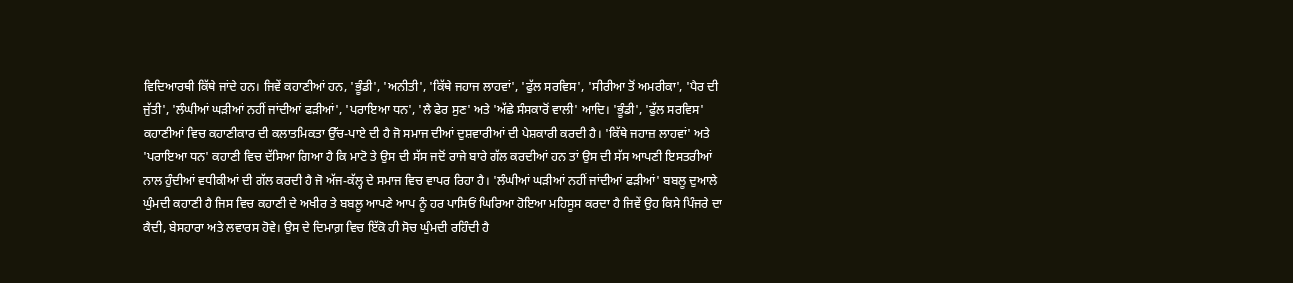ਵਿਦਿਆਰਥੀ ਕਿੱਥੇ ਜਾਂਦੇ ਹਨ। ਜਿਵੇਂ ਕਹਾਣੀਆਂ ਹਨ, 'ਭੂੰਡੀ', 'ਅਨੀਤੀ', 'ਕਿੱਥੇ ਜਹਾਜ ਲਾਹਵਾਂ', 'ਫੁੱਲ ਸਰਵਿਸ', 'ਸੀਰੀਆ ਤੋਂ ਅਮਰੀਕਾ', 'ਪੈਰ ਦੀ ਜੁੱਤੀ', 'ਲੰਘੀਆਂ ਘੜੀਆਂ ਨਹੀਂ ਜਾਂਦੀਆਂ ਫੜੀਆਂ', 'ਪਰਾਇਆ ਧਨ', 'ਲੈ ਫੇਰ ਸੁਣ' ਅਤੇ 'ਅੱਛੇ ਸੰਸਕਾਰੋਂ ਵਾਲੀ' ਆਦਿ। 'ਭੂੰਡੀ', 'ਫੁੱਲ ਸਰਵਿਸ' ਕਹਾਣੀਆਂ ਵਿਚ ਕਹਾਣੀਕਾਰ ਦੀ ਕਲਾਤਮਿਕਤਾ ਉੱਚ-ਪਾਏ ਦੀ ਹੈ ਜੋ ਸਮਾਜ ਦੀਆਂ ਦੁਸ਼ਵਾਰੀਆਂ ਦੀ ਪੇਸ਼ਕਾਰੀ ਕਰਦੀ ਹੈ। 'ਕਿੱਥੇ ਜਹਾਜ਼ ਲਾਹਵਾਂ' ਅਤੇ 'ਪਰਾਇਆ ਧਨ' ਕਹਾਣੀ ਵਿਚ ਦੱਸਿਆ ਗਿਆ ਹੈ ਕਿ ਮਾਟੋ ਤੇ ਉਸ ਦੀ ਸੱਸ ਜਦੋਂ ਰਾਜੇ ਬਾਰੇ ਗੱਲ ਕਰਦੀਆਂ ਹਨ ਤਾਂ ਉਸ ਦੀ ਸੱਸ ਆਪਣੀ ਇਸਤਰੀਆਂ ਨਾਲ ਹੁੰਦੀਆਂ ਵਧੀਕੀਆਂ ਦੀ ਗੱਲ ਕਰਦੀ ਹੈ ਜੋ ਅੱਜ-ਕੱਲ੍ਹ ਦੇ ਸਮਾਜ ਵਿਚ ਵਾਪਰ ਰਿਹਾ ਹੈ। 'ਲੰਘੀਆਂ ਘੜੀਆਂ ਨਹੀਂ ਜਾਂਦੀਆਂ ਫੜੀਆਂ' ਬਬਲੂ ਦੁਆਲੇ ਘੁੰਮਦੀ ਕਹਾਣੀ ਹੈ ਜਿਸ ਵਿਚ ਕਹਾਣੀ ਦੇ ਅਖੀਰ ਤੇ ਬਬਲੂ ਆਪਣੇ ਆਪ ਨੂੰ ਹਰ ਪਾਸਿਓਂ ਘਿਰਿਆ ਹੋਇਆ ਮਹਿਸੂਸ ਕਰਦਾ ਹੈ ਜਿਵੇਂ ਉਹ ਕਿਸੇ ਪਿੰਜਰੇ ਦਾ ਕੈਦੀ, ਬੇਸਹਾਰਾ ਅਤੇ ਲਵਾਰਸ ਹੋਵੇ। ਉਸ ਦੇ ਦਿਮਾਗ਼ ਵਿਚ ਇੱਕੋ ਹੀ ਸੋਚ ਘੁੰਮਦੀ ਰਹਿੰਦੀ ਹੈ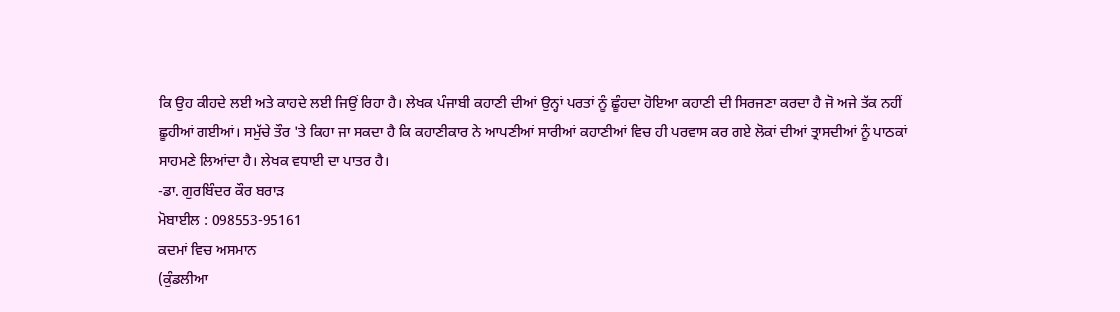ਕਿ ਉਹ ਕੀਹਦੇ ਲਈ ਅਤੇ ਕਾਹਦੇ ਲਈ ਜਿਉਂ ਰਿਹਾ ਹੈ। ਲੇਖਕ ਪੰਜਾਬੀ ਕਹਾਣੀ ਦੀਆਂ ਉਨ੍ਹਾਂ ਪਰਤਾਂ ਨੂੰ ਛੂੰਹਦਾ ਹੋਇਆ ਕਹਾਣੀ ਦੀ ਸਿਰਜਣਾ ਕਰਦਾ ਹੈ ਜੋ ਅਜੇ ਤੱਕ ਨਹੀਂ ਛੂਹੀਆਂ ਗਈਆਂ। ਸਮੁੱਚੇ ਤੌਰ 'ਤੇ ਕਿਹਾ ਜਾ ਸਕਦਾ ਹੈ ਕਿ ਕਹਾਣੀਕਾਰ ਨੇ ਆਪਣੀਆਂ ਸਾਰੀਆਂ ਕਹਾਣੀਆਂ ਵਿਚ ਹੀ ਪਰਵਾਸ ਕਰ ਗਏ ਲੋਕਾਂ ਦੀਆਂ ਤ੍ਰਾਸਦੀਆਂ ਨੂੰ ਪਾਠਕਾਂ ਸਾਹਮਣੇ ਲਿਆਂਦਾ ਹੈ। ਲੇਖਕ ਵਧਾਈ ਦਾ ਪਾਤਰ ਹੈ।
-ਡਾ. ਗੁਰਬਿੰਦਰ ਕੌਰ ਬਰਾੜ
ਮੋਬਾਈਲ : 098553-95161
ਕਦਮਾਂ ਵਿਚ ਅਸਮਾਨ
(ਕੁੰਡਲੀਆ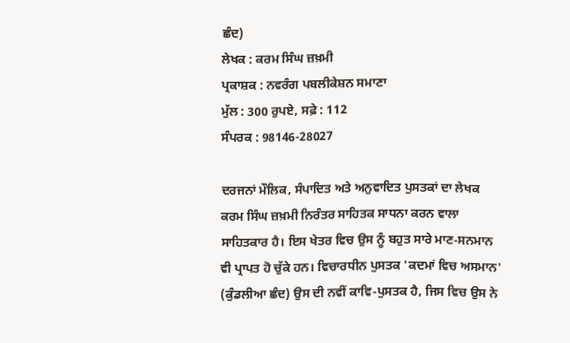ਛੰਦ)
ਲੇਖਕ : ਕਰਮ ਸਿੰਘ ਜ਼ਖ਼ਮੀ
ਪ੍ਰਕਾਸ਼ਕ : ਨਵਰੰਗ ਪਬਲੀਕੇਸ਼ਨ ਸਮਾਣਾ
ਮੁੱਲ : 300 ਰੁਪਏ, ਸਫ਼ੇ : 112
ਸੰਪਰਕ : 98146-28027

ਦਰਜਨਾਂ ਮੌਲਿਕ, ਸੰਪਾਦਿਤ ਅਤੇ ਅਨੁਵਾਦਿਤ ਪੁਸਤਕਾਂ ਦਾ ਲੇਖਕ ਕਰਮ ਸਿੰਘ ਜ਼ਖ਼ਮੀ ਨਿਰੰਤਰ ਸਾਹਿਤਕ ਸਾਧਨਾ ਕਰਨ ਵਾਲਾ ਸਾਹਿਤਕਾਰ ਹੈ। ਇਸ ਖੇਤਰ ਵਿਚ ਉਸ ਨੂੰ ਬਹੁਤ ਸਾਰੇ ਮਾਣ-ਸਨਮਾਨ ਵੀ ਪ੍ਰਾਪਤ ਹੋ ਚੁੱਕੇ ਹਨ। ਵਿਚਾਰਧੀਨ ਪੁਸਤਕ 'ਕਦਮਾਂ ਵਿਚ ਅਸਮਾਨ' (ਕੁੰਡਲੀਆ ਛੰਦ) ਉਸ ਦੀ ਨਵੀਂ ਕਾਵਿ-ਪੁਸਤਕ ਹੈ, ਜਿਸ ਵਿਚ ਉਸ ਨੇ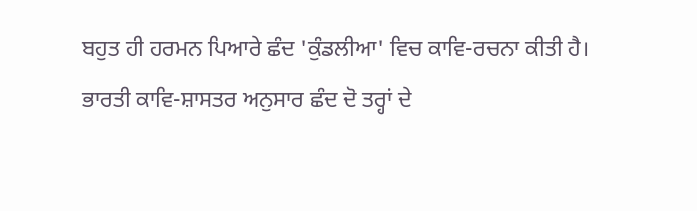ਬਹੁਤ ਹੀ ਹਰਮਨ ਪਿਆਰੇ ਛੰਦ 'ਕੁੰਡਲੀਆ' ਵਿਚ ਕਾਵਿ-ਰਚਨਾ ਕੀਤੀ ਹੈ। ਭਾਰਤੀ ਕਾਵਿ-ਸ਼ਾਸਤਰ ਅਨੁਸਾਰ ਛੰਦ ਦੋ ਤਰ੍ਹਾਂ ਦੇ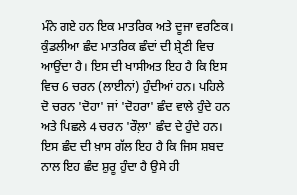ਮੰਨੇ ਗਏ ਹਨ ਇਕ ਮਾਤਰਿਕ ਅਤੇ ਦੂਜਾ ਵਰਣਿਕ। ਕੁੰਡਲੀਆ ਛੰਦ ਮਾਤਰਿਕ ਛੰਦਾਂ ਦੀ ਸ਼੍ਰੇਣੀ ਵਿਚ ਆਉਂਦਾ ਹੈ। ਇਸ ਦੀ ਖਾਸੀਅਤ ਇਹ ਹੈ ਕਿ ਇਸ ਵਿਚ 6 ਚਰਨ (ਲਾਈਨਾਂ) ਹੁੰਦੀਆਂ ਹਨ। ਪਹਿਲੇ ਦੋ ਚਰਨ 'ਦੋਹਾ' ਜਾਂ 'ਦੋਹਰਾ' ਛੰਦ ਵਾਲੇ ਹੁੰਦੇ ਹਨ ਅਤੇ ਪਿਛਲੇ 4 ਚਰਨ 'ਰੌਲ਼ਾ' ਛੰਦ ਦੇ ਹੁੰਦੇ ਹਨ। ਇਸ ਛੰਦ ਦੀ ਖ਼ਾਸ ਗੱਲ ਇਹ ਹੈ ਕਿ ਜਿਸ ਸ਼ਬਦ ਨਾਲ ਇਹ ਛੰਦ ਸ਼ੁਰੂ ਹੁੰਦਾ ਹੈ ਉਸੇ ਹੀ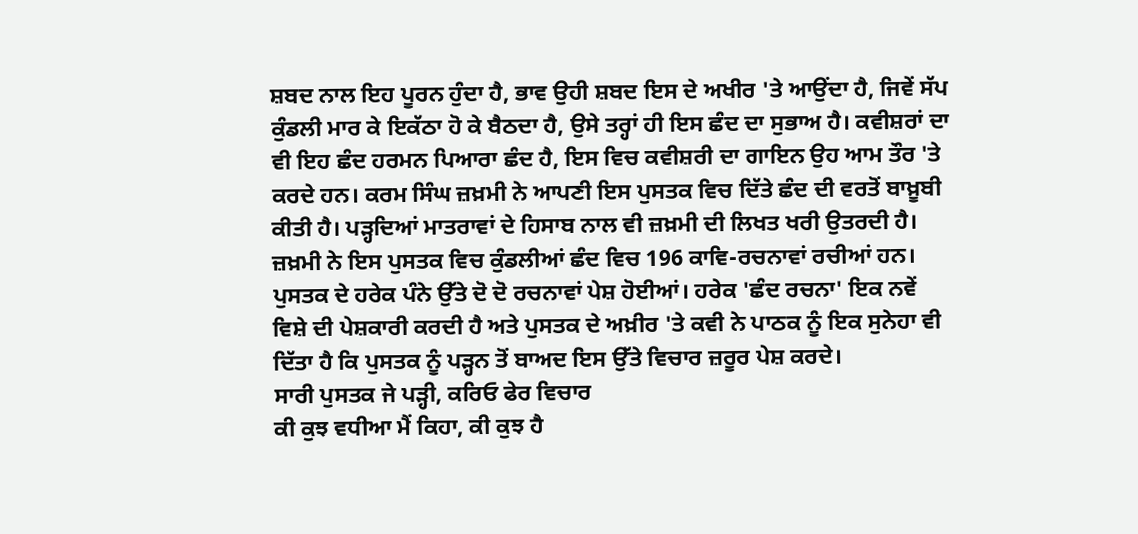ਸ਼ਬਦ ਨਾਲ ਇਹ ਪੂਰਨ ਹੁੰਦਾ ਹੈ, ਭਾਵ ਉਹੀ ਸ਼ਬਦ ਇਸ ਦੇ ਅਖੀਰ 'ਤੇ ਆਉਂਦਾ ਹੈ, ਜਿਵੇਂ ਸੱਪ ਕੁੰਡਲੀ ਮਾਰ ਕੇ ਇਕੱਠਾ ਹੋ ਕੇ ਬੈਠਦਾ ਹੈ, ਉਸੇ ਤਰ੍ਹਾਂ ਹੀ ਇਸ ਛੰਦ ਦਾ ਸੁਭਾਅ ਹੈ। ਕਵੀਸ਼ਰਾਂ ਦਾ ਵੀ ਇਹ ਛੰਦ ਹਰਮਨ ਪਿਆਰਾ ਛੰਦ ਹੈ, ਇਸ ਵਿਚ ਕਵੀਸ਼ਰੀ ਦਾ ਗਾਇਨ ਉਹ ਆਮ ਤੌਰ 'ਤੇ ਕਰਦੇ ਹਨ। ਕਰਮ ਸਿੰਘ ਜ਼ਖ਼ਮੀ ਨੇ ਆਪਣੀ ਇਸ ਪੁਸਤਕ ਵਿਚ ਦਿੱਤੇ ਛੰਦ ਦੀ ਵਰਤੋਂ ਬਾਖ਼ੂਬੀ ਕੀਤੀ ਹੈ। ਪੜ੍ਹਦਿਆਂ ਮਾਤਰਾਵਾਂ ਦੇ ਹਿਸਾਬ ਨਾਲ ਵੀ ਜ਼ਖ਼ਮੀ ਦੀ ਲਿਖਤ ਖਰੀ ਉਤਰਦੀ ਹੈ। ਜ਼ਖ਼ਮੀ ਨੇ ਇਸ ਪੁਸਤਕ ਵਿਚ ਕੁੰਡਲੀਆਂ ਛੰਦ ਵਿਚ 196 ਕਾਵਿ-ਰਚਨਾਵਾਂ ਰਚੀਆਂ ਹਨ। ਪੁਸਤਕ ਦੇ ਹਰੇਕ ਪੰਨੇ ਉੱਤੇ ਦੋ ਦੋ ਰਚਨਾਵਾਂ ਪੇਸ਼ ਹੋਈਆਂ। ਹਰੇਕ 'ਛੰਦ ਰਚਨਾ' ਇਕ ਨਵੇਂ ਵਿਸ਼ੇ ਦੀ ਪੇਸ਼ਕਾਰੀ ਕਰਦੀ ਹੈ ਅਤੇ ਪੁਸਤਕ ਦੇ ਅਖ਼ੀਰ 'ਤੇ ਕਵੀ ਨੇ ਪਾਠਕ ਨੂੰ ਇਕ ਸੁਨੇਹਾ ਵੀ ਦਿੱਤਾ ਹੈ ਕਿ ਪੁਸਤਕ ਨੂੰ ਪੜ੍ਹਨ ਤੋਂ ਬਾਅਦ ਇਸ ਉੱਤੇ ਵਿਚਾਰ ਜ਼ਰੂਰ ਪੇਸ਼ ਕਰਦੇ।
ਸਾਰੀ ਪੁਸਤਕ ਜੇ ਪੜ੍ਹੀ, ਕਰਿਓ ਫੇਰ ਵਿਚਾਰ
ਕੀ ਕੁਝ ਵਧੀਆ ਮੈਂ ਕਿਹਾ, ਕੀ ਕੁਝ ਹੈ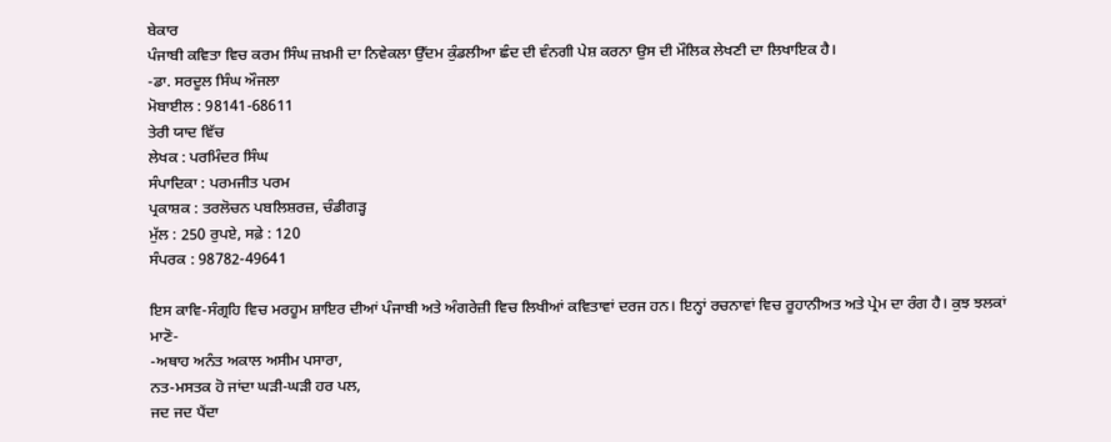ਬੇਕਾਰ
ਪੰਜਾਬੀ ਕਵਿਤਾ ਵਿਚ ਕਰਮ ਸਿੰਘ ਜ਼ਖ਼ਮੀ ਦਾ ਨਿਵੇਕਲਾ ਉੱਦਮ ਕੁੰਡਲੀਆ ਛੰਦ ਦੀ ਵੰਨਗੀ ਪੇਸ਼ ਕਰਨਾ ਉਸ ਦੀ ਮੌਲਿਕ ਲੇਖਣੀ ਦਾ ਲਿਖਾਇਕ ਹੈ।
-ਡਾ. ਸਰਦੂਲ ਸਿੰਘ ਔਜਲਾ
ਮੋਬਾਈਲ : 98141-68611
ਤੇਰੀ ਯਾਦ ਵਿੱਚ
ਲੇਖਕ : ਪਰਮਿੰਦਰ ਸਿੰਘ
ਸੰਪਾਦਿਕਾ : ਪਰਮਜੀਤ ਪਰਮ
ਪ੍ਰਕਾਸ਼ਕ : ਤਰਲੋਚਨ ਪਬਲਿਸ਼ਰਜ਼, ਚੰਡੀਗੜ੍ਹ
ਮੁੱਲ : 250 ਰੁਪਏ, ਸਫ਼ੇ : 120
ਸੰਪਰਕ : 98782-49641

ਇਸ ਕਾਵਿ-ਸੰਗ੍ਰਹਿ ਵਿਚ ਮਰਹੂਮ ਸ਼ਾਇਰ ਦੀਆਂ ਪੰਜਾਬੀ ਅਤੇ ਅੰਗਰੇਜ਼ੀ ਵਿਚ ਲਿਖੀਆਂ ਕਵਿਤਾਵਾਂ ਦਰਜ ਹਨ। ਇਨ੍ਹਾਂ ਰਚਨਾਵਾਂ ਵਿਚ ਰੂਹਾਨੀਅਤ ਅਤੇ ਪ੍ਰੇਮ ਦਾ ਰੰਗ ਹੈ। ਕੁਝ ਝਲਕਾਂ ਮਾਣੋ-
-ਅਥਾਹ ਅਨੰਤ ਅਕਾਲ ਅਸੀਮ ਪਸਾਰਾ,
ਨਤ-ਮਸਤਕ ਹੋ ਜਾਂਦਾ ਘੜੀ-ਘੜੀ ਹਰ ਪਲ,
ਜਦ ਜਦ ਪੈਂਦਾ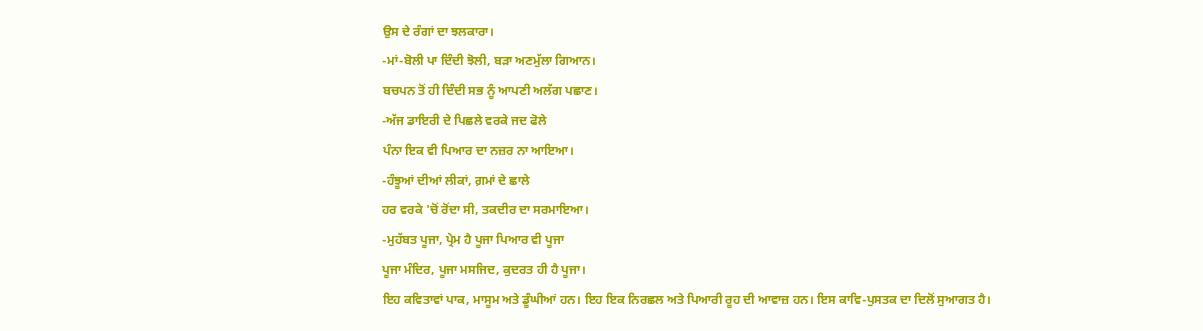ਉਸ ਦੇ ਰੰਗਾਂ ਦਾ ਝਲਕਾਰਾ।
-ਮਾਂ-ਬੋਲੀ ਪਾ ਦਿੰਦੀ ਝੋਲੀ, ਬੜਾ ਅਣਮੁੱਲਾ ਗਿਆਨ।
ਬਚਪਨ ਤੋਂ ਹੀ ਦਿੰਦੀ ਸਭ ਨੂੰ ਆਪਣੀ ਅਲੱਗ ਪਛਾਣ।
-ਅੱਜ ਡਾਇਰੀ ਦੇ ਪਿਛਲੇ ਵਰਕੇ ਜਦ ਫੋਲੇ
ਪੰਨਾ ਇਕ ਵੀ ਪਿਆਰ ਦਾ ਨਜ਼ਰ ਨਾ ਆਇਆ।
-ਹੰਝੂਆਂ ਦੀਆਂ ਲੀਕਾਂ, ਗ਼ਮਾਂ ਦੇ ਛਾਲੇ
ਹਰ ਵਰਕੇ 'ਚੋਂ ਰੋਂਦਾ ਸੀ, ਤਕਦੀਰ ਦਾ ਸਰਮਾਇਆ।
-ਮੁਹੱਬਤ ਪੂਜਾ, ਪ੍ਰੇਮ ਹੈ ਪੂਜਾ ਪਿਆਰ ਵੀ ਪੂਜਾ
ਪੂਜਾ ਮੰਦਿਰ, ਪੂਜਾ ਮਸਜਿਦ, ਕੁਦਰਤ ਹੀ ਹੈ ਪੂਜਾ।
ਇਹ ਕਵਿਤਾਵਾਂ ਪਾਕ, ਮਾਸੂਮ ਅਤੇ ਡੂੰਘੀਆਂ ਹਨ। ਇਹ ਇਕ ਨਿਰਛਲ ਅਤੇ ਪਿਆਰੀ ਰੂਹ ਦੀ ਆਵਾਜ਼ ਹਨ। ਇਸ ਕਾਵਿ-ਪੁਸਤਕ ਦਾ ਦਿਲੋਂ ਸੁਆਗਤ ਹੈ।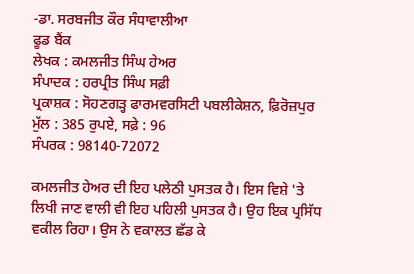-ਡਾ. ਸਰਬਜੀਤ ਕੌਰ ਸੰਧਾਵਾਲੀਆ
ਫੂਡ ਬੈਂਕ
ਲੇਖਕ : ਕਮਲਜੀਤ ਸਿੰਘ ਹੇਅਰ
ਸੰਪਾਦਕ : ਹਰਪ੍ਰੀਤ ਸਿੰਘ ਸਫ਼ੀ
ਪ੍ਰਕਾਸ਼ਕ : ਸੋਹਣਗੜ੍ਹ ਫਾਰਮਵਰਸਿਟੀ ਪਬਲੀਕੇਸ਼ਨ, ਫ਼ਿਰੋਜ਼ਪੁਰ
ਮੁੱਲ : 385 ਰੁਪਏ, ਸਫ਼ੇ : 96
ਸੰਪਰਕ : 98140-72072

ਕਮਲਜੀਤ ਹੇਅਰ ਦੀ ਇਹ ਪਲੇਠੀ ਪੁਸਤਕ ਹੈ। ਇਸ ਵਿਸ਼ੇ 'ਤੇ ਲਿਖੀ ਜਾਣ ਵਾਲੀ ਵੀ ਇਹ ਪਹਿਲੀ ਪੁਸਤਕ ਹੈ। ਉਹ ਇਕ ਪ੍ਰਸਿੱਧ ਵਕੀਲ ਰਿਹਾ। ਉਸ ਨੇ ਵਕਾਲਤ ਛੱਡ ਕੇ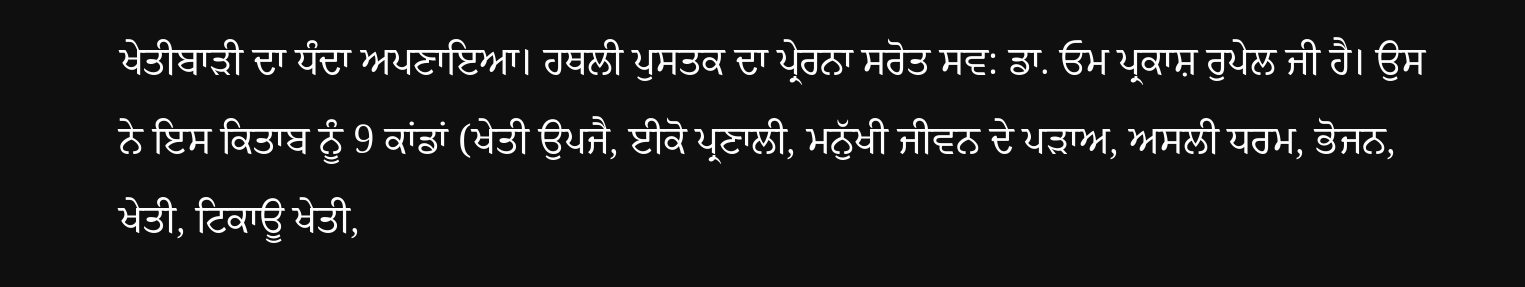ਖੇਤੀਬਾੜੀ ਦਾ ਧੰਦਾ ਅਪਣਾਇਆ। ਹਥਲੀ ਪੁਸਤਕ ਦਾ ਪ੍ਰੇਰਨਾ ਸਰੋਤ ਸਵ: ਡਾ. ਓਮ ਪ੍ਰਕਾਸ਼ ਰੁਪੇਲ ਜੀ ਹੈ। ਉਸ ਨੇ ਇਸ ਕਿਤਾਬ ਨੂੰ 9 ਕਾਂਡਾਂ (ਖੇਤੀ ਉਪਜੈ, ਈਕੋ ਪ੍ਰਣਾਲੀ, ਮਨੁੱਖੀ ਜੀਵਨ ਦੇ ਪੜਾਅ, ਅਸਲੀ ਧਰਮ, ਭੋਜਨ, ਖੇਤੀ, ਟਿਕਾਊ ਖੇਤੀ,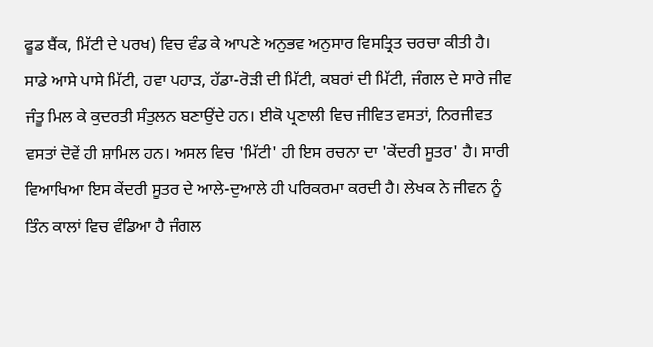ਫੂਡ ਬੈਂਕ, ਮਿੱਟੀ ਦੇ ਪਰਖ) ਵਿਚ ਵੰਡ ਕੇ ਆਪਣੇ ਅਨੁਭਵ ਅਨੁਸਾਰ ਵਿਸਤ੍ਰਿਤ ਚਰਚਾ ਕੀਤੀ ਹੈ। ਸਾਡੇ ਆਸੇ ਪਾਸੇ ਮਿੱਟੀ, ਹਵਾ ਪਹਾੜ, ਹੱਡਾ-ਰੋੜੀ ਦੀ ਮਿੱਟੀ, ਕਬਰਾਂ ਦੀ ਮਿੱਟੀ, ਜੰਗਲ ਦੇ ਸਾਰੇ ਜੀਵ ਜੰਤੂ ਮਿਲ ਕੇ ਕੁਦਰਤੀ ਸੰਤੁਲਨ ਬਣਾਉਂਦੇ ਹਨ। ਈਕੋ ਪ੍ਰਣਾਲੀ ਵਿਚ ਜੀਵਿਤ ਵਸਤਾਂ, ਨਿਰਜੀਵਤ ਵਸਤਾਂ ਦੋਵੇਂ ਹੀ ਸ਼ਾਮਿਲ ਹਨ। ਅਸਲ ਵਿਚ 'ਮਿੱਟੀ' ਹੀ ਇਸ ਰਚਨਾ ਦਾ 'ਕੇਂਦਰੀ ਸੂਤਰ' ਹੈ। ਸਾਰੀ ਵਿਆਖਿਆ ਇਸ ਕੇਂਦਰੀ ਸੂਤਰ ਦੇ ਆਲੇ-ਦੁਆਲੇ ਹੀ ਪਰਿਕਰਮਾ ਕਰਦੀ ਹੈ। ਲੇਖਕ ਨੇ ਜੀਵਨ ਨੂੰ ਤਿੰਨ ਕਾਲਾਂ ਵਿਚ ਵੰਡਿਆ ਹੈ ਜੰਗਲ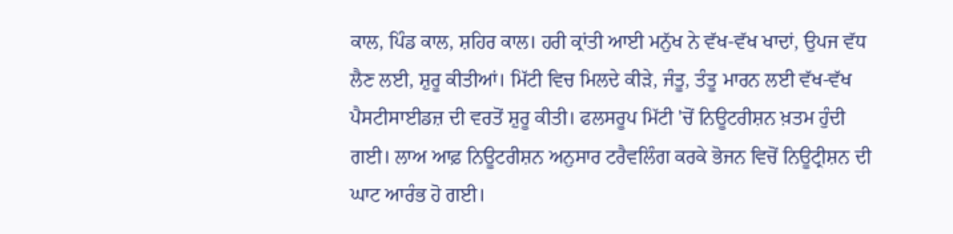ਕਾਲ, ਪਿੰਡ ਕਾਲ, ਸ਼ਹਿਰ ਕਾਲ। ਹਰੀ ਕ੍ਰਾਂਤੀ ਆਈ ਮਨੁੱਖ ਨੇ ਵੱਖ-ਵੱਖ ਖਾਦਾਂ, ਉਪਜ ਵੱਧ ਲੈਣ ਲਈ, ਸ਼ੁਰੂ ਕੀਤੀਆਂ। ਮਿੱਟੀ ਵਿਚ ਮਿਲਦੇ ਕੀੜੇ, ਜੰਤੂ, ਤੰਤੂ ਮਾਰਨ ਲਈ ਵੱਖ-ਵੱਖ ਪੈਸਟੀਸਾਈਡਜ਼ ਦੀ ਵਰਤੋਂ ਸ਼ੁਰੂ ਕੀਤੀ। ਫਲਸਰੂਪ ਮਿੱਟੀ 'ਚੋਂ ਨਿਊਟਰੀਸ਼ਨ ਖ਼ਤਮ ਹੁੰਦੀ ਗਈ। ਲਾਅ ਆਫ਼ ਨਿਊਟਰੀਸ਼ਨ ਅਨੁਸਾਰ ਟਰੈਵਲਿੰਗ ਕਰਕੇ ਭੋਜਨ ਵਿਚੋਂ ਨਿਊਟ੍ਰੀਸ਼ਨ ਦੀ ਘਾਟ ਆਰੰਭ ਹੋ ਗਈ।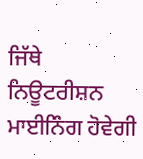ਜਿੱਥੇ ਨਿਊਟਰੀਸ਼ਨ ਮਾਈਨਿੰਗ ਹੋਵੇਗੀ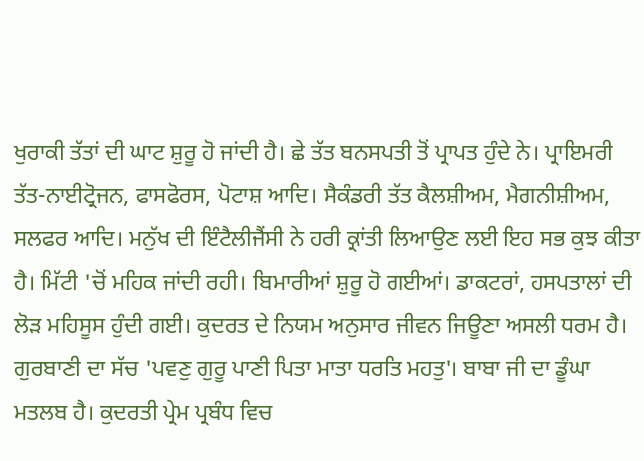ਖੁਰਾਕੀ ਤੱਤਾਂ ਦੀ ਘਾਟ ਸ਼ੁਰੂ ਹੋ ਜਾਂਦੀ ਹੈ। ਛੇ ਤੱਤ ਬਨਸਪਤੀ ਤੋਂ ਪ੍ਰਾਪਤ ਹੁੰਦੇ ਨੇ। ਪ੍ਰਾਇਮਰੀ ਤੱਤ-ਨਾਈਟ੍ਰੋਜਨ, ਫਾਸਫੋਰਸ, ਪੋਟਾਸ਼ ਆਦਿ। ਸੈਕੰਡਰੀ ਤੱਤ ਕੈਲਸ਼ੀਅਮ, ਮੈਗਨੀਸ਼ੀਅਮ, ਸਲਫਰ ਆਦਿ। ਮਨੁੱਖ ਦੀ ਇੰਟੈਲੀਜੈਂਸੀ ਨੇ ਹਰੀ ਕ੍ਰਾਂਤੀ ਲਿਆਉਣ ਲਈ ਇਹ ਸਭ ਕੁਝ ਕੀਤਾ ਹੈ। ਮਿੱਟੀ 'ਚੋਂ ਮਹਿਕ ਜਾਂਦੀ ਰਹੀ। ਬਿਮਾਰੀਆਂ ਸ਼ੁਰੂ ਹੋ ਗਈਆਂ। ਡਾਕਟਰਾਂ, ਹਸਪਤਾਲਾਂ ਦੀ ਲੋੜ ਮਹਿਸੂਸ ਹੁੰਦੀ ਗਈ। ਕੁਦਰਤ ਦੇ ਨਿਯਮ ਅਨੁਸਾਰ ਜੀਵਨ ਜਿਊਣਾ ਅਸਲੀ ਧਰਮ ਹੈ। ਗੁਰਬਾਣੀ ਦਾ ਸੱਚ 'ਪਵਣੁ ਗੁਰੂ ਪਾਣੀ ਪਿਤਾ ਮਾਤਾ ਧਰਤਿ ਮਹਤੁ'। ਬਾਬਾ ਜੀ ਦਾ ਡੂੰਘਾ ਮਤਲਬ ਹੈ। ਕੁਦਰਤੀ ਪ੍ਰੇਮ ਪ੍ਰਬੰਧ ਵਿਚ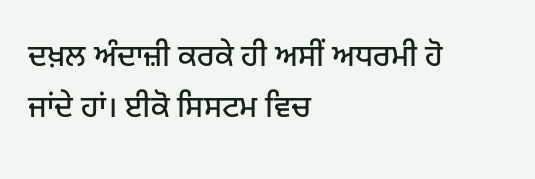ਦਖ਼ਲ ਅੰਦਾਜ਼ੀ ਕਰਕੇ ਹੀ ਅਸੀਂ ਅਧਰਮੀ ਹੋ ਜਾਂਦੇ ਹਾਂ। ਈਕੋ ਸਿਸਟਮ ਵਿਚ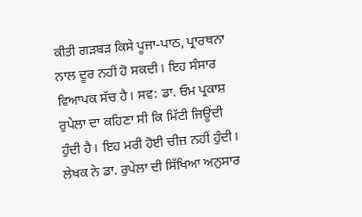ਕੀਤੀ ਗੜਬੜ ਕਿਸੇ ਪੂਜਾ-ਪਾਠ, ਪ੍ਰਾਰਥਨਾ ਨਾਲ ਦੂਰ ਨਹੀਂ ਹੋ ਸਕਦੀ। ਇਹ ਸੰਸਾਰ ਵਿਆਪਕ ਸੱਚ ਹੈ। ਸਵ: ਡਾ. ਓਮ ਪ੍ਰਕਾਸ਼ ਰੁਪੇਲਾ ਦਾ ਕਹਿਣਾ ਸੀ ਕਿ ਮਿੱਟੀ ਜਿਊਂਦੀ ਹੁੰਦੀ ਹੈ। ਇਹ ਮਰੀ ਹੋਈ ਚੀਜ਼ ਨਹੀਂ ਹੁੰਦੀ। ਲੇਖਕ ਨੇ ਡਾ. ਰੁਪੇਲਾ ਦੀ ਸਿੱਖਿਆ ਅਨੁਸਾਰ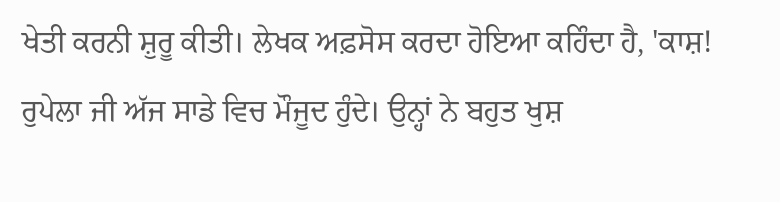ਖੇਤੀ ਕਰਨੀ ਸ਼ੁਰੂ ਕੀਤੀ। ਲੇਖਕ ਅਫ਼ਸੋਸ ਕਰਦਾ ਹੋਇਆ ਕਹਿੰਦਾ ਹੈ, 'ਕਾਸ਼! ਰੁਪੇਲਾ ਜੀ ਅੱਜ ਸਾਡੇ ਵਿਚ ਮੌਜੂਦ ਹੁੰਦੇ। ਉਨ੍ਹਾਂ ਨੇ ਬਹੁਤ ਖੁਸ਼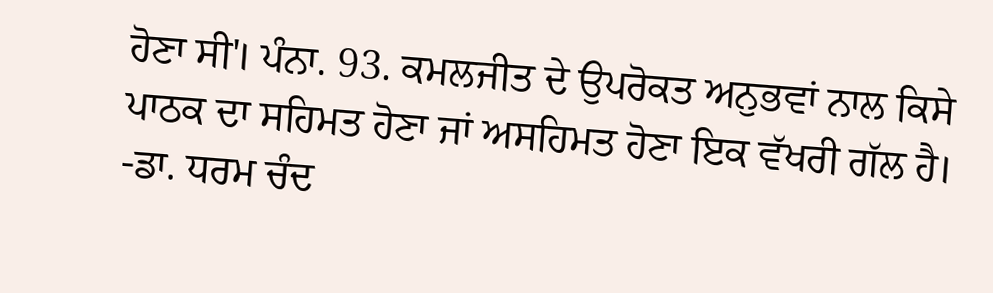ਹੋਣਾ ਸੀ'। ਪੰਨਾ. 93. ਕਮਲਜੀਤ ਦੇ ਉਪਰੋਕਤ ਅਨੁਭਵਾਂ ਨਾਲ ਕਿਸੇ ਪਾਠਕ ਦਾ ਸਹਿਮਤ ਹੋਣਾ ਜਾਂ ਅਸਹਿਮਤ ਹੋਣਾ ਇਕ ਵੱਖਰੀ ਗੱਲ ਹੈ।
-ਡਾ. ਧਰਮ ਚੰਦ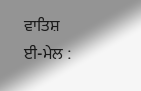ਵਾਤਿਸ਼
ਈ-ਮੇਲ :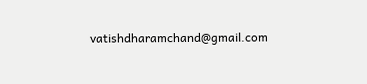vatishdharamchand@gmail.com